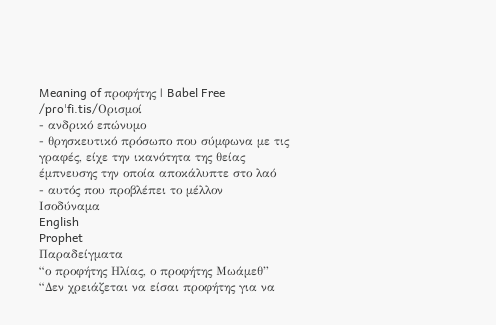Meaning of προφήτης | Babel Free
/pɾoˈfi.tis/Ορισμοί
- ανδρικό επώνυμο
- θρησκευτικό πρόσωπο που σύμφωνα με τις γραφές, είχε την ικανότητα της θείας έμπνευσης την οποία αποκάλυπτε στο λαό
- αυτός που προβλέπει το μέλλον
Ισοδύναμα
English
Prophet
Παραδείγματα
“ο προφήτης Ηλίας, ο προφήτης Mωάμεθ”
“Δεν χρειάζεται να είσαι προφήτης για να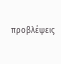προβλέψεις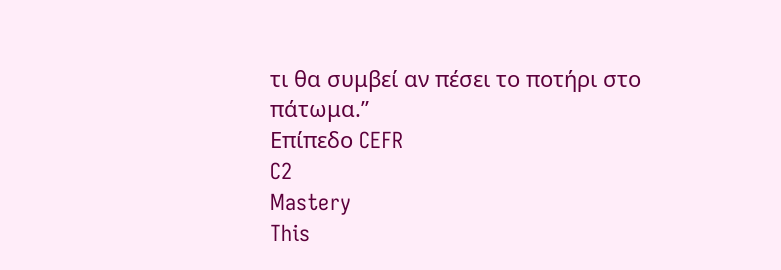τι θα συμβεί αν πέσει το ποτήρι στο πάτωμα.”
Επίπεδο CEFR
C2
Mastery
This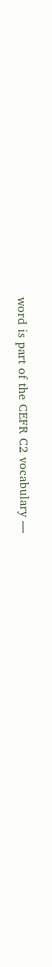word is part of the CEFR C2 vocabulary —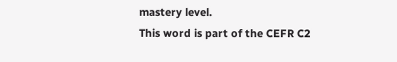mastery level.
This word is part of the CEFR C2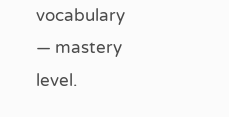vocabulary — mastery level.